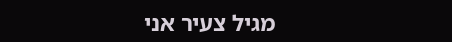מגיל צעיר אני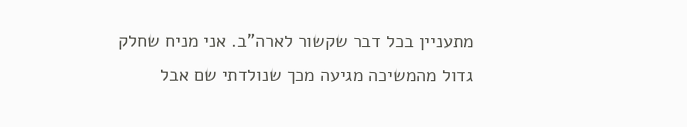מתעניין בכל דבר שקשור לארה"ב. אני מניח שחלק גדול מהמשיכה מגיעה מכך שנולדתי שם אבל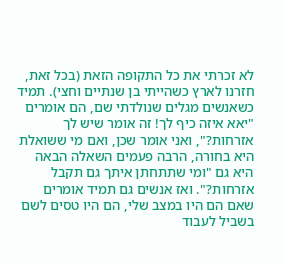לא זכרתי את כל התקופה הזאת (בכל זאת, חזרנו לארץ כשהייתי בן שנתיים וחצי). תמיד כשאנשים מגלים שנולדתי שם, הם אומרים "יאא איזה כיף לך! זה אומר שיש לך אזרחות?", ואני אומר שכן, ואם מי ששואלת היא בחורה, הרבה פעמים השאלה הבאה היא גם "ומי שתתחתן איתך גם תקבל אזרחות?". ואז אנשים גם תמיד אומרים שאם הם היו במצב שלי, הם היו טסים לשם בשביל לעבוד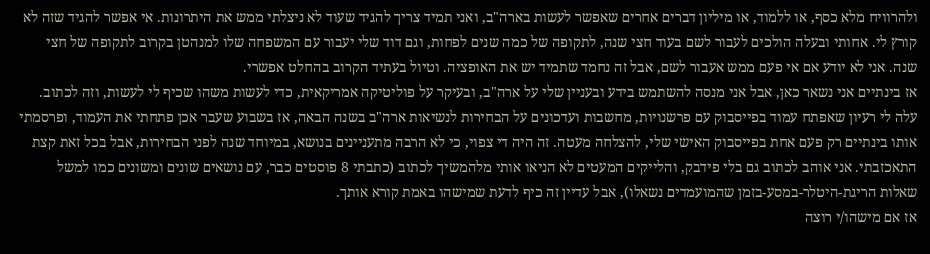ולהרוויח מלא כסף, או ללמוד, או מיליון דברים אחרים שאפשר לעשות בארה"ב, ואני תמיד צריך להגיד שעוד לא ניצלתי ממש את היתרונות. אי אפשר להגיד שזה לא קורץ לי. אחותי ובעלה הולכים לעבור לשם בעוד חצי שנה, לתקופה של כמה שנים לפחות, וגם דוד שלי יעבור עם המשפחה שלו למנהטן בקרוב לתקופה של חצי שנה. אני לא יודע אם אי פעם ממש אעבור לשם, אבל זה נחמד שתמיד יש את האופציה. וטיול בעתיד הקרוב בהחלט אפשרי.
אז בינתיים אני נשאר כאן, אבל אני מנסה להשתמש בידע ובעניין שלי על ארה"ב, ובעיקר על פוליטיקה אמריקאית, כדי לעשות משהו שכיף לי לעשות, וזה לכתוב. עלה לי רעיון שאפתח עמוד בפייסבוק עם פרשנויות, מחשבות ועדכונים על הבחירות לנשיאות ארה"ב בשנה הבאה, אז בשבוע שעבר אכן פתחתי את העמוד, ופרסמתי אותו בינתיים רק פעם אחת בפייסבוק האישי שלי, להצלחה מעטה. זה היה די צפוי, כי לא הרבה מתעניינים בנושא, במיוחד שנה לפני הבחירות, אבל בכל זאת קצת התאכזבתי. אני אוהב לכתוב גם בלי פידבק, והלייקים המעטים לא הניאו אותי מלהמשיך לכתוב (כתבתי 8 פוסטים כבר, עם נושאים שונים ומשונים כמו למשל שאלות הריגת-היטלר-במסע-בזמן שהמועמדים נשאלו), אבל עדיין זה כיף לדעת שמישהו באמת קורא אותך.
אז אם מישהו/י רוצה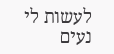לעשות לי נעים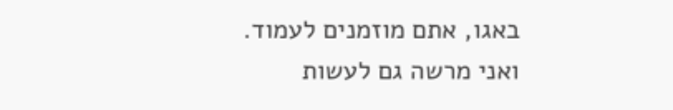באגו, אתם מוזמנים לעמוד.
ואני מרשה גם לעשות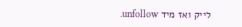לייק ואז מיד unfollow.